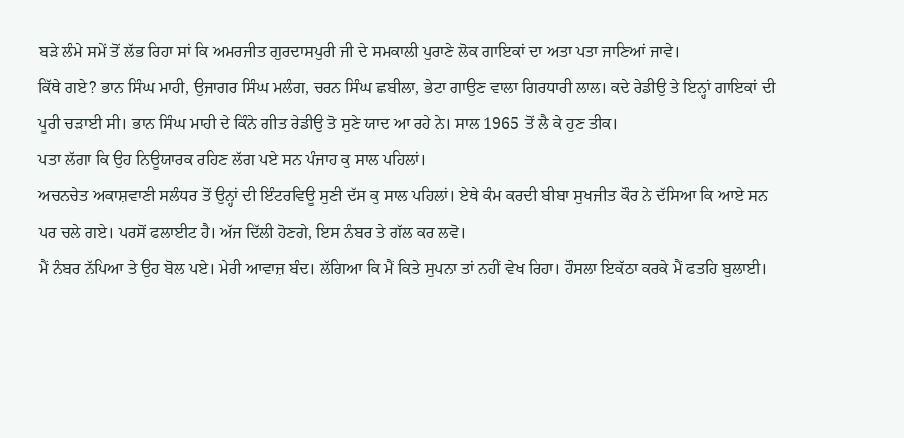ਬੜੇ ਲੰਮੇ ਸਮੇਂ ਤੋਂ ਲੱਭ ਰਿਹਾ ਸਾਂ ਕਿ ਅਮਰਜੀਤ ਗੁਰਦਾਸਪੁਰੀ ਜੀ ਦੇ ਸਮਕਾਲੀ ਪੁਰਾਣੇ ਲੋਕ ਗਾਇਕਾਂ ਦਾ ਅਤਾ ਪਤਾ ਜਾਣਿਆਂ ਜਾਵੇ।
ਕਿੱਥੇ ਗਏ? ਭਾਨ ਸਿੰਘ ਮਾਹੀ, ਉਜਾਗਰ ਸਿੰਘ ਮਲੰਗ, ਚਰਨ ਸਿੰਘ ਛਬੀਲਾ, ਭੇਟਾ ਗਾਉਣ ਵਾਲਾ ਗਿਰਧਾਰੀ ਲਾਲ। ਕਦੇ ਰੇਡੀਉ ਤੇ ਇਨ੍ਹਾਂ ਗਾਇਕਾਂ ਦੀ ਪੂਰੀ ਚੜਾਈ ਸੀ। ਭਾਨ ਸਿੰਘ ਮਾਹੀ ਦੇ ਕਿੰਨੇ ਗੀਤ ਰੇਡੀਉ ਤੋ ਸੁਣੇ ਯਾਦ ਆ ਰਹੇ ਨੇ। ਸਾਲ 1965 ਤੋਂ ਲੈ ਕੇ ਹੁਣ ਤੀਕ।
ਪਤਾ ਲੱਗਾ ਕਿ ਉਹ ਨਿਊਯਾਰਕ ਰਹਿਣ ਲੱਗ ਪਏ ਸਨ ਪੰਜਾਹ ਕੁ ਸਾਲ ਪਹਿਲਾਂ।
ਅਚਨਚੇਤ ਅਕਾਸ਼ਵਾਣੀ ਸਲੰਧਰ ਤੋਂ ਉਨ੍ਹਾਂ ਦੀ ਇੰਟਰਵਿਊ ਸੁਣੀ ਦੱਸ ਕੁ ਸਾਲ ਪਹਿਲਾਂ। ਏਥੇ ਕੰਮ ਕਰਦੀ ਬੀਬਾ ਸੁਖਜੀਤ ਕੌਰ ਨੇ ਦੱਸਿਆ ਕਿ ਆਏ ਸਨ ਪਰ ਚਲੇ ਗਏ। ਪਰਸੋਂ ਫਲਾਈਟ ਹੈ। ਅੱਜ ਦਿੱਲੀ ਹੋਣਗੇ, ਇਸ ਨੰਬਰ ਤੇ ਗੱਲ ਕਰ ਲਵੋ।
ਮੈਂ ਨੰਬਰ ਨੱਪਿਆ ਤੇ ਉਹ ਬੋਲ ਪਏ। ਮੇਰੀ ਆਵਾਜ਼ ਬੰਦ। ਲੱਗਿਆ ਕਿ ਮੈਂ ਕਿਤੇ ਸੁਪਨਾ ਤਾਂ ਨਹੀਂ ਵੇਖ ਰਿਹਾ। ਹੌਸਲਾ ਇਕੱਠਾ ਕਰਕੇ ਮੈਂ ਫਤਹਿ ਬੁਲਾਈ।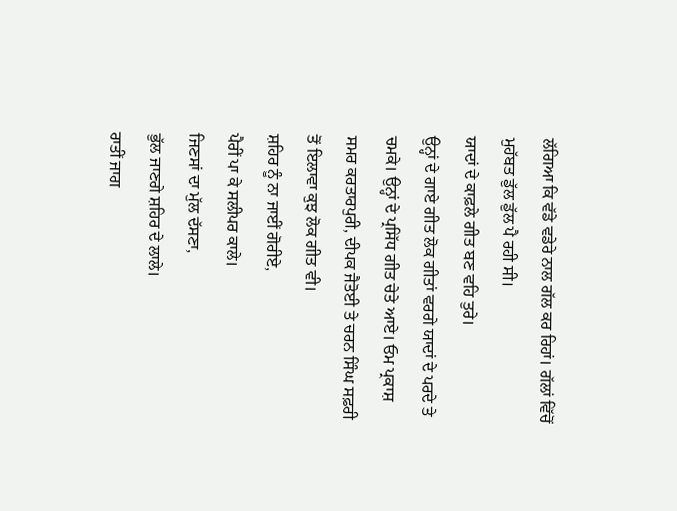ਲੱਗਿਆ ਕਿ ਵੱਡੇ ਵਡੇਰੇ ਨਾਲ ਗੱਲ ਕਰ ਰਿਹਾਂ। ਗੱਲਾਂ ਵਿੱਚੋਂ ਮੁਹੱਬਤ ਡੁੱਲ ਡੁੱਲ ਪੈ ਰਹੀ ਸੀ।
ਯਾਦਾਂ ਦੇ ਕਾਫ਼ਲੇ ਗੀਤ ਬਣ ਵਹਿ ਤੁਰੇ।
ਉਨ੍ਹਾਂ ਦੇ ਗਾਏ ਗੀਤ ਲੋਕ ਗੀਤਾਂ ਵਰਗੇ ਯਾਦਾਂ ਦੇ ਪਰਦੇ ਤੇ ਚਮਕੇ। ਉਨ੍ਹਾਂ ਦੇ ਪ੍ਰਸਿੱਧ ਗੀਤ ਚੇਤੇ ਆਏ। ਓਮ ਪ੍ਰਕਾਸ਼ ਸਮਰ ਕਰਤਾਰਪੁਰੀ, ਦੀਪਕ ਜੈਤੋਈ ਤੇ ਚਰਨ ਸਿੰਘ ਸਫ਼ਰੀ ਤੋਂ ਇਲਾਵਾ ਕੁਝ ਲੋਕ ਗੀਤ ਵੀ।
ਸ਼ਹਿਰ ਨੂੰ ਨਾ ਜਾਈਂ ਗੋਰੀਏ,
ਪੈਰੀਂ ਪਾ ਕੇ ਸਲੀਪਰ ਕਾਲੇ।
ਜਿਣਸਾਂ ਦਾ ਮੁੱਲ ਦੱਸਣਾ,
ਭੁੱਲ ਜਾਣਗੇ ਸ਼ਹਿਰ ਦੇ ਲਾਲੇ।
ਰਾਤੀਂ ਜਾਗ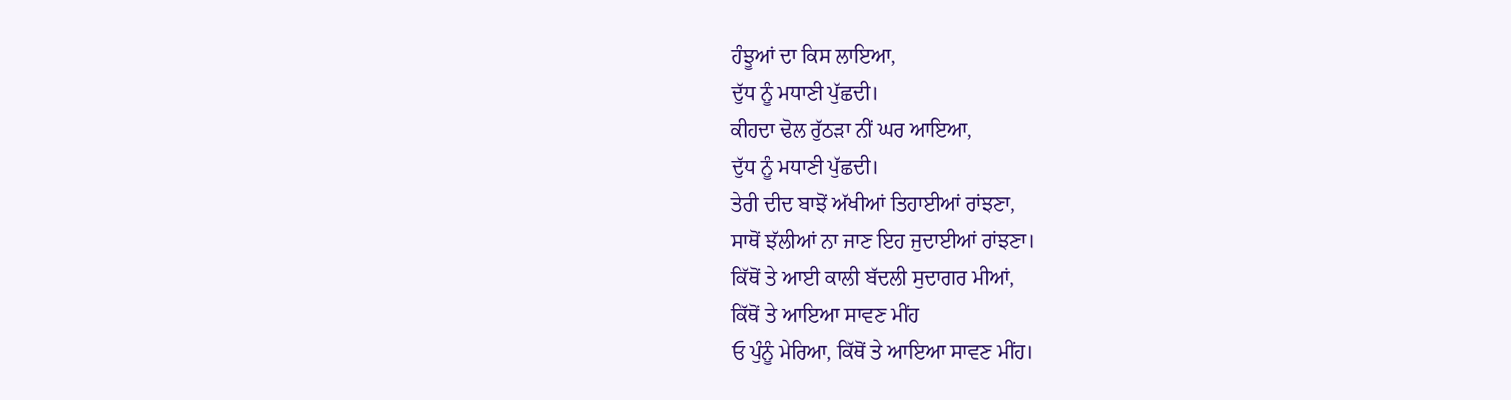ਹੰਝੂਆਂ ਦਾ ਕਿਸ ਲਾਇਆ,
ਦੁੱਧ ਨੂੰ ਮਧਾਣੀ ਪੁੱਛਦੀ।
ਕੀਹਦਾ ਢੋਲ ਰੁੱਠੜਾ ਨੀਂ ਘਰ ਆਇਆ,
ਦੁੱਧ ਨੂੰ ਮਧਾਣੀ ਪੁੱਛਦੀ।
ਤੇਰੀ ਦੀਦ ਬਾਝੋਂ ਅੱਖੀਆਂ ਤਿਹਾਈਆਂ ਰਾਂਝਣਾ,
ਸਾਥੋਂ ਝੱਲੀਆਂ ਨਾ ਜਾਣ ਇਹ ਜੁਦਾਈਆਂ ਰਾਂਝਣਾ।
ਕਿੱਥੋਂ ਤੇ ਆਈ ਕਾਲੀ ਬੱਦਲੀ ਸੁਦਾਗਰ ਮੀਆਂ,
ਕਿੱਥੋਂ ਤੇ ਆਇਆ ਸਾਵਣ ਮੀਂਹ
ਓ ਪੁੰਨੂੰ ਮੇਰਿਆ, ਕਿੱਥੋਂ ਤੇ ਆਇਆ ਸਾਵਣ ਮੀਂਹ।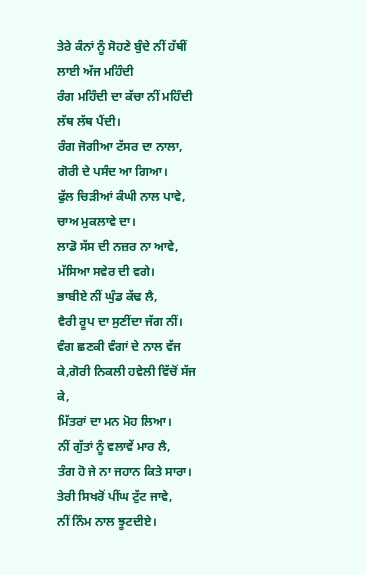ਤੇਰੇ ਕੰਨਾਂ ਨੂੰ ਸੋਹਣੇ ਬੁੰਦੇ ਨੀਂ ਹੱਥੀਂ ਲਾਈ ਅੱਜ ਮਹਿੰਦੀ
ਰੰਗ ਮਹਿੰਦੀ ਦਾ ਕੱਚਾ ਨੀਂ ਮਹਿੰਦੀ ਲੱਥ ਲੱਥ ਪੈਂਦੀ।
ਰੰਗ ਜੋਗੀਆ ਟੱਸਰ ਦਾ ਨਾਲਾ,
ਗੋਰੀ ਦੇ ਪਸੰਦ ਆ ਗਿਆ।
ਫੁੱਲ ਚਿੜੀਆਂ ਕੰਘੀ ਨਾਲ ਪਾਵੇ,
ਚਾਅ ਮੁਕਲਾਵੇ ਦਾ।
ਲਾਡੋ ਸੱਸ ਦੀ ਨਜ਼ਰ ਨਾ ਆਵੇ,
ਮੱਸਿਆ ਸਵੇਰ ਦੀ ਵਗੇ।
ਭਾਬੀਏ ਨੀਂ ਘੁੰਡ ਕੱਢ ਲੈ,
ਵੈਰੀ ਰੂਪ ਦਾ ਸੁਣੀਂਦਾ ਜੱਗ ਨੀਂ।
ਵੰਗ ਛਣਕੀ ਵੰਗਾਂ ਦੇ ਨਾਲ ਵੱਜ ਕੇ,ਗੋਰੀ ਨਿਕਲੀ ਹਵੇਲੀ ਵਿੱਚੋਂ ਸੱਜ ਕੇ,
ਮਿੱਤਰਾਂ ਦਾ ਮਨ ਮੋਹ ਲਿਆ।
ਨੀਂ ਗੁੱਤਾਂ ਨੂੰ ਵਲਾਵੇਂ ਮਾਰ ਲੈ,
ਤੰਗ ਹੋ ਜੇ ਨਾ ਜਹਾਨ ਕਿਤੇ ਸਾਰਾ।
ਤੇਰੀ ਸਿਖਰੋਂ ਪੀਂਘ ਟੁੱਟ ਜਾਵੇ,
ਨੀਂ ਨਿੰਮ ਨਾਲ ਝੂਟਦੀਏ।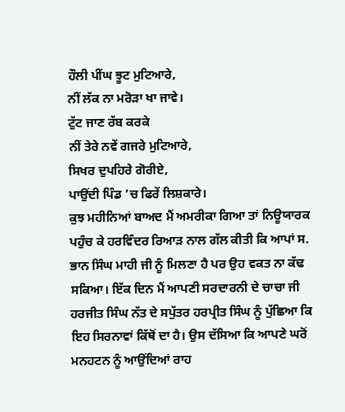ਹੌਲੀ ਪੀਂਘ ਝੂਟ ਮੁਟਿਆਰੇ,
ਨੀਂ ਲੱਕ ਨਾ ਮਰੋੜਾ ਖਾ ਜਾਵੇ।
ਟੁੱਟ ਜਾਣ ਰੱਬ ਕਰਕੇ
ਨੀਂ ਤੇਰੇ ਨਵੇਂ ਗਜਰੇ ਮੁਟਿਆਰੇ,
ਸਿਖਰ ਦੁਪਹਿਰੇ ਗੋਰੀਏ,
ਪਾਉਂਦੀ ਪਿੰਡ ’ਚ ਫਿਰੇਂ ਲਿਸ਼ਕਾਰੇ।
ਕੁਝ ਮਹੀਨਿਆਂ ਬਾਅਦ ਮੈਂ ਅਮਰੀਕਾ ਗਿਆ ਤਾਂ ਨਿਊਯਾਰਕ ਪਹੁੰਚ ਕੇ ਹਰਵਿੰਦਰ ਰਿਆੜ ਨਾਲ ਗੱਲ ਕੀਤੀ ਕਿ ਆਪਾਂ ਸ. ਭਾਨ ਸਿੰਘ ਮਾਹੀ ਜੀ ਨੂੰ ਮਿਲਣਾ ਹੈ ਪਰ ਉਹ ਵਕਤ ਨਾ ਕੱਢ ਸਕਿਆ। ਇੱਕ ਦਿਨ ਮੈਂ ਆਪਣੀ ਸਰਦਾਰਨੀ ਦੇ ਚਾਚਾ ਜੀ ਹਰਜੀਤ ਸਿੰਘ ਨੱਤ ਦੇ ਸਪੁੱਤਰ ਹਰਪ੍ਰੀਤ ਸਿੰਘ ਨੂੰ ਪੁੱਛਿਆ ਕਿ ਇਹ ਸਿਰਨਾਵਾਂ ਕਿੱਥੋਂ ਦਾ ਹੈ। ਉਸ ਦੱਸਿਆ ਕਿ ਆਪਣੇ ਘਰੋਂ ਮਨਹਟਨ ਨੂੰ ਆਉਂਦਿਆਂ ਰਾਹ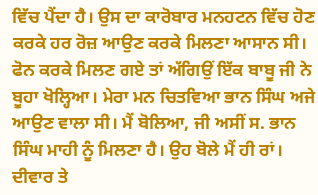ਵਿੱਚ ਪੈਂਦਾ ਹੈ। ਉਸ ਦਾ ਕਾਰੋਬਾਰ ਮਨਹਟਨ ਵਿੱਚ ਹੋਣ ਕਰਕੇ ਹਰ ਰੋਜ਼ ਆਉਣ ਕਰਕੇ ਮਿਲਣਾ ਆਸਾਨ ਸੀ।
ਫੋਨ ਕਰਕੇ ਮਿਲਣ ਗਏ ਤਾਂ ਅੱਗਿਉਂ ਇੱਕ ਬਾਬੂ ਜੀ ਨੇ ਬੂਹਾ ਖੋਲ੍ਹਿਆ। ਮੇਰਾ ਮਨ ਚਿਤਵਿਆ ਭਾਨ ਸਿੰਘ ਅਜੇ ਆਉਣ ਵਾਲਾ ਸੀ। ਮੈਂ ਬੋਲਿਆ, ਜੀ ਅਸੀਂ ਸ. ਭਾਨ ਸਿੰਘ ਮਾਹੀ ਨੂੰ ਮਿਲਣਾ ਹੈ। ਉਹ ਬੋਲੇ ਮੈਂ ਹੀ ਰਾਂ। ਦੀਵਾਰ ਤੇ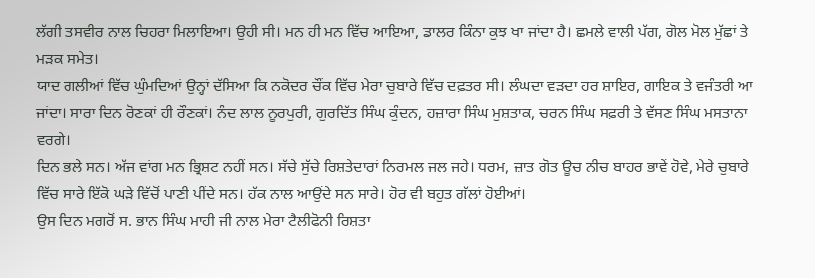ਲੱਗੀ ਤਸਵੀਰ ਨਾਲ ਚਿਹਰਾ ਮਿਲਾਇਆ। ਉਹੀ ਸੀ। ਮਨ ਹੀ ਮਨ ਵਿੱਚ ਆਇਆ, ਡਾਲਰ ਕਿੰਨਾ ਕੁਝ ਖਾ ਜਾਂਦਾ ਹੈ। ਛਮਲੇ ਵਾਲੀ ਪੱਗ, ਗੋਲ ਮੋਲ ਮੁੱਛਾਂ ਤੇ ਮੜਕ ਸਮੇਤ।
ਯਾਦ ਗਲੀਆਂ ਵਿੱਚ ਘੁੰਮਦਿਆਂ ਉਨ੍ਹਾਂ ਦੱਸਿਆ ਕਿ ਨਕੋਦਰ ਚੌਂਕ ਵਿੱਚ ਮੇਰਾ ਚੁਬਾਰੇ ਵਿੱਚ ਦਫ਼ਤਰ ਸੀ। ਲੰਘਦਾ ਵੜਦਾ ਹਰ ਸ਼ਾਇਰ, ਗਾਇਕ ਤੇ ਵਜੰਤਰੀ ਆ ਜਾਂਦਾ। ਸਾਰਾ ਦਿਨ ਰੋਣਕਾਂ ਹੀ ਰੌਣਕਾਂ। ਨੰਦ ਲਾਲ ਨੂਰਪੁਰੀ, ਗੁਰਦਿੱਤ ਸਿੰਘ ਕੁੰਦਨ, ਹਜ਼ਾਰਾ ਸਿੰਘ ਮੁਸ਼ਤਾਕ, ਚਰਨ ਸਿੰਘ ਸਫ਼ਰੀ ਤੇ ਵੱਸਣ ਸਿੰਘ ਮਸਤਾਨਾ ਵਰਗੇ।
ਦਿਨ ਭਲੇ ਸਨ। ਅੱਜ ਵਾਂਗ ਮਨ ਭ੍ਰਿਸ਼ਟ ਨਹੀਂ ਸਨ। ਸੱਚੇ ਸੁੱਚੇ ਰਿਸ਼ਤੇਦਾਰਾਂ ਨਿਰਮਲ ਜਲ ਜਹੇ। ਧਰਮ, ਜ਼ਾਤ ਗੋਤ ਊਚ ਨੀਚ ਬਾਹਰ ਭਾਵੇਂ ਹੋਵੇ, ਮੇਰੇ ਚੁਬਾਰੇ ਵਿੱਚ ਸਾਰੇ ਇੱਕੋ ਘੜੇ ਵਿੱਚੋਂ ਪਾਣੀ ਪੀਂਦੇ ਸਨ। ਹੱਕ ਨਾਲ ਆਉਂਦੇ ਸਨ ਸਾਰੇ। ਹੋਰ ਵੀ ਬਹੁਤ ਗੱਲਾਂ ਹੋਈਆਂ।
ਉਸ ਦਿਨ ਮਗਰੋਂ ਸ. ਭਾਨ ਸਿੰਘ ਮਾਹੀ ਜੀ ਨਾਲ ਮੇਰਾ ਟੈਲੀਫੋਨੀ ਰਿਸ਼ਤਾ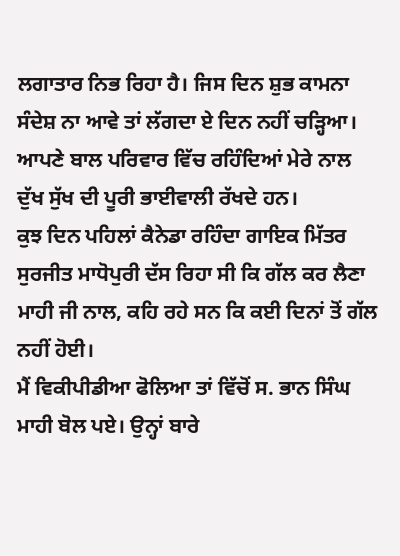ਲਗਾਤਾਰ ਨਿਭ ਰਿਹਾ ਹੈ। ਜਿਸ ਦਿਨ ਸ਼ੁਭ ਕਾਮਨਾ ਸੰਦੇਸ਼ ਨਾ ਆਵੇ ਤਾਂ ਲੱਗਦਾ ਏ ਦਿਨ ਨਹੀਂ ਚੜ੍ਹਿਆ। ਆਪਣੇ ਬਾਲ ਪਰਿਵਾਰ ਵਿੱਚ ਰਹਿੰਦਿਆਂ ਮੇਰੇ ਨਾਲ ਦੁੱਖ ਸੁੱਖ ਦੀ ਪੂਰੀ ਭਾਈਵਾਲੀ ਰੱਖਦੇ ਹਨ।
ਕੁਝ ਦਿਨ ਪਹਿਲਾਂ ਕੈਨੇਡਾ ਰਹਿੰਦਾ ਗਾਇਕ ਮਿੱਤਰ ਸੁਰਜੀਤ ਮਾਧੋਪੁਰੀ ਦੱਸ ਰਿਹਾ ਸੀ ਕਿ ਗੱਲ ਕਰ ਲੈਣਾ ਮਾਹੀ ਜੀ ਨਾਲ, ਕਹਿ ਰਹੇ ਸਨ ਕਿ ਕਈ ਦਿਨਾਂ ਤੋਂ ਗੱਲ ਨਹੀਂ ਹੋਈ।
ਮੈਂ ਵਿਕੀਪੀਡੀਆ ਫੋਲਿਆ ਤਾਂ ਵਿੱਚੋਂ ਸ. ਭਾਨ ਸਿੰਘ ਮਾਹੀ ਬੋਲ ਪਏ। ਉਨ੍ਹਾਂ ਬਾਰੇ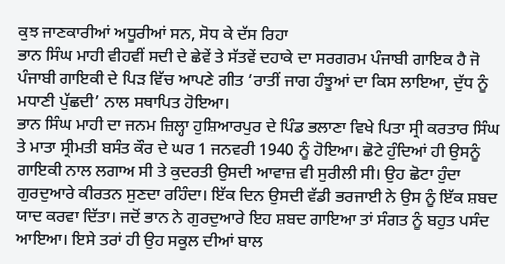ਕੁਝ ਜਾਣਕਾਰੀਆਂ ਅਧੂਰੀਆਂ ਸਨ, ਸੋਧ ਕੇ ਦੱਸ ਰਿਹਾ
ਭਾਨ ਸਿੰਘ ਮਾਹੀ ਵੀਹਵੀਂ ਸਦੀ ਦੇ ਛੇਵੇਂ ਤੇ ਸੱਤਵੇਂ ਦਹਾਕੇ ਦਾ ਸਰਗਰਮ ਪੰਜਾਬੀ ਗਾਇਕ ਹੈ ਜੋ ਪੰਜਾਬੀ ਗਾਇਕੀ ਦੇ ਪਿੜ ਵਿੱਚ ਆਪਣੇ ਗੀਤ ‘ਰਾਤੀਂ ਜਾਗ ਹੰਝੂਆਂ ਦਾ ਕਿਸ ਲਾਇਆ, ਦੁੱਧ ਨੂੰ ਮਧਾਣੀ ਪੁੱਛਦੀ’ ਨਾਲ ਸਥਾਪਿਤ ਹੋਇਆ।
ਭਾਨ ਸਿੰਘ ਮਾਹੀ ਦਾ ਜਨਮ ਜ਼ਿਲ੍ਹਾ ਹੁਸ਼ਿਆਰਪੁਰ ਦੇ ਪਿੰਡ ਭਲਾਣਾ ਵਿਖੇ ਪਿਤਾ ਸ੍ਰੀ ਕਰਤਾਰ ਸਿੰਘ ਤੇ ਮਾਤਾ ਸ੍ਰੀਮਤੀ ਬਸੰਤ ਕੌਰ ਦੇ ਘਰ 1 ਜਨਵਰੀ 1940 ਨੂੰ ਹੋਇਆ। ਛੋਟੇ ਹੁੰਦਿਆਂ ਹੀ ਉਸਨੂੰ ਗਾਇਕੀ ਨਾਲ ਲਗਾਅ ਸੀ ਤੇ ਕੁਦਰਤੀ ਉਸਦੀ ਆਵਾਜ਼ ਵੀ ਸੁਰੀਲੀ ਸੀ। ਉਹ ਛੋਟਾ ਹੁੰਦਾ ਗੁਰਦੁਆਰੇ ਕੀਰਤਨ ਸੁਣਦਾ ਰਹਿੰਦਾ। ਇੱਕ ਦਿਨ ਉਸਦੀ ਵੱਡੀ ਭਰਜਾਈ ਨੇ ਉਸ ਨੂੰ ਇੱਕ ਸ਼ਬਦ ਯਾਦ ਕਰਵਾ ਦਿੱਤਾ। ਜਦੋਂ ਭਾਨ ਨੇ ਗੁਰਦੁਆਰੇ ਇਹ ਸ਼ਬਦ ਗਾਇਆ ਤਾਂ ਸੰਗਤ ਨੂੰ ਬਹੁਤ ਪਸੰਦ ਆਇਆ। ਇਸੇ ਤਰਾਂ ਹੀ ਉਹ ਸਕੂਲ ਦੀਆਂ ਬਾਲ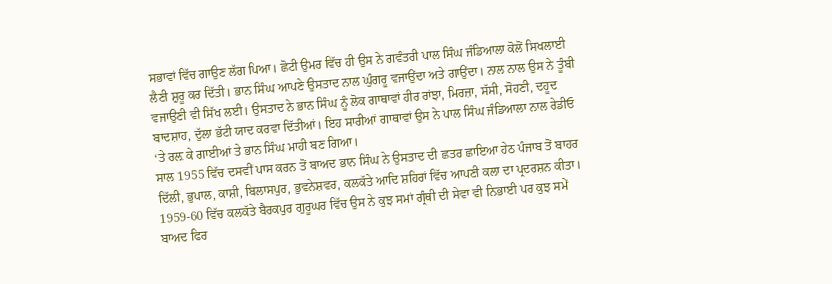ਸਭਾਵਾਂ ਵਿੱਚ ਗਾਉਣ ਲੱਗ ਪਿਆ। ਛੋਟੀ ਉਮਰ ਵਿੱਚ ਹੀ ਉਸ ਨੇ ਗਵੰਤਰੀ ਪਾਲ ਸਿੰਘ ਜੰਡਿਆਲਾ ਕੋਲੋਂ ਸਿਖਲਾਈ ਲੈਣੀ ਸ਼ੁਰੂ ਕਰ ਦਿੱਤੀ। ਭਾਨ ਸਿੰਘ ਆਪਣੇ ਉਸਤਾਦ ਨਾਲ ਘੁੰਗਰੂ ਵਜਾਉਂਦਾ ਅਤੇ ਗਾਉਂਦਾ। ਨਾਲ ਨਾਲ ਉਸ ਨੇ ਤੂੰਬੀ ਵਜਾਉਣੀ ਵੀ ਸਿੱਖ ਲਈ। ਉਸਤਾਦ ਨੇ ਭਾਨ ਸਿੰਘ ਨੂੰ ਲੋਕ ਗਾਥਾਵਾਂ ਹੀਰ ਰਾਂਝਾ, ਮਿਰਜ਼ਾ, ਸੱਸੀ, ਸੋਹਣੀ, ਦਹੂਦ ਬਾਦਸ਼ਾਹ, ਦੁੱਲਾ ਭੱਟੀ ਯਾਦ ਕਰਵਾ ਦਿੱਤੀਆਂ। ਇਹ ਸਾਰੀਆਂ ਗਾਥਾਵਾਂ ਉਸ ਨੇ ਪਾਲ ਸਿੰਘ ਜੰਡਿਆਲਾ ਨਾਲ ਰੇਡੀਓ ‘ਤੇ ਰਲ਼ ਕੇ ਗਾਈਆਂ ਤੇ ਭਾਨ ਸਿੰਘ ਮਾਹੀ ਬਣ ਗਿਆ।
ਸਾਲ 1955 ਵਿੱਚ ਦਸਵੀਂ ਪਾਸ ਕਰਨ ਤੋਂ ਬਾਅਦ ਭਾਨ ਸਿੰਘ ਨੇ ਉਸਤਾਦ ਦੀ ਛਤਰ ਛਾਇਆ ਹੇਠ ਪੰਜਾਬ ਤੋਂ ਬਾਹਰ ਦਿੱਲੀ, ਭੁਪਾਲ, ਕਾਸ਼ੀ, ਬਿਲਾਸਪੁਰ, ਭੁਵਨੇਸ਼ਵਰ, ਕਲਕੱਤੇ ਆਦਿ ਸ਼ਹਿਰਾਂ ਵਿੱਚ ਆਪਣੀ ਕਲਾ ਦਾ ਪ੍ਰਦਰਸ਼ਨ ਕੀਤਾ। 1959-60 ਵਿੱਚ ਕਲਕੱਤੇ ਬੈਰਕਪੁਰ ਗੁਰੂਘਰ ਵਿੱਚ ਉਸ ਨੇ ਕੁਝ ਸਮਾਂ ਗ੍ਰੰਥੀ ਦੀ ਸੇਵਾ ਵੀ ਨਿਭਾਈ ਪਰ ਕੁਝ ਸਮੇਂ ਬਾਅਦ ਫਿਰ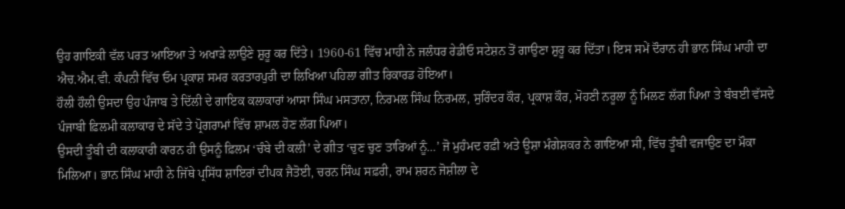ਉਹ ਗਾਇਕੀ ਵੱਲ ਪਰਤ ਆਇਆ ਤੇ ਅਖਾੜੇ ਲਾਉਣੇ ਸ਼ੁਰੂ ਕਰ ਦਿੱਤੇ। 1960-61 ਵਿੱਚ ਮਾਹੀ ਨੇ ਜਲੰਧਰ ਰੇਡੀਓ ਸਟੇਸ਼ਨ ਤੋਂ ਗਾਉਣਾ ਸ਼ੁਰੂ ਕਰ ਦਿੱਤਾ। ਇਸ ਸਮੇਂ ਦੌਰਾਨ ਹੀ ਭਾਨ ਸਿੰਘ ਮਾਹੀ ਦਾ ਐਚ.ਐਮ.ਵੀ. ਕੰਪਨੀ ਵਿੱਚ ਓਮ ਪ੍ਰਕਾਸ਼ ਸਮਰ ਕਰਤਾਰਪੁਰੀ ਦਾ ਲਿਖਿਆ ਪਹਿਲਾ ਗੀਤ ਰਿਕਾਰਡ ਹੋਇਆ।
ਹੌਲੀ ਹੌਲੀ ਉਸਦਾ ਉਹ ਪੰਜਾਬ ਤੇ ਦਿੱਲੀ ਦੇ ਗਾਇਕ ਕਲਾਕਾਰਾਂ ਆਸਾ ਸਿੰਘ ਮਸਤਾਨਾ, ਨਿਰਮਲ ਸਿੰਘ ਨਿਰਮਲ, ਸੁਰਿੰਦਰ ਕੌਰ, ਪ੍ਰਕਾਸ਼ ਕੌਰ, ਮੋਹਣੀ ਨਰੂਲਾ ਨੂੰ ਮਿਲਣ ਲੱਗ ਪਿਆ ਤੇ ਬੰਬਈ ਵੱਸਦੇ ਪੰਜਾਬੀ ਫ਼ਿਲਮੀ ਕਲਾਕਾਰ ਦੇ ਸੱਦੇ ਤੇ ਪ੍ਰੋਗਰਾਮਾਂ ਵਿੱਚ ਸ਼ਾਮਲ ਹੋਣ ਲੱਗ ਪਿਆ।
ਉਸਦੀ ਤੂੰਬੀ ਦੀ ਕਲਾਕਾਰੀ ਕਾਰਨ ਹੀ ਉਸਨੂੰ ਫ਼ਿਲਮ ‘ਚੰਬੇ ਦੀ ਕਲੀ’ ਦੇ ਗੀਤ ‘ਚੁਣ ਚੁਣ ਤਾਰਿਆਂ ਨੂੰ…’ ਜੋ ਮੁਹੰਮਦ ਰਫ਼ੀ ਅਤੇ ਊਸ਼ਾ ਮੰਗੇਸ਼ਕਰ ਨੇ ਗਾਇਆ ਸੀ, ਵਿੱਚ ਤੂੰਬੀ ਵਜਾਉਣ ਦਾ ਮੌਕਾ ਮਿਲਿਆ। ਭਾਨ ਸਿੰਘ ਮਾਹੀ ਨੇ ਜਿੱਥੇ ਪ੍ਰਸਿੱਧ ਸ਼ਾਇਰਾਂ ਦੀਪਕ ਜੈਤੋਈ, ਚਰਨ ਸਿੰਘ ਸਫ਼ਰੀ, ਰਾਮ ਸ਼ਰਨ ਜੋਸ਼ੀਲਾ ਦੇ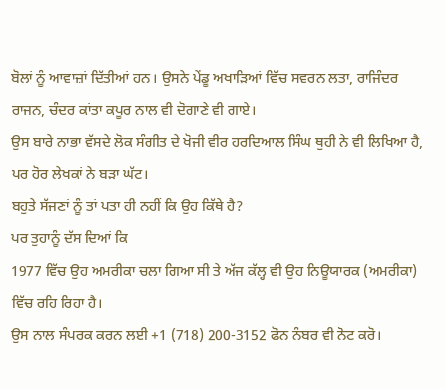ਬੋਲਾਂ ਨੂੰ ਆਵਾਜ਼ਾਂ ਦਿੱਤੀਆਂ ਹਨ। ਉਸਨੇ ਪੇਂਡੂ ਅਖਾੜਿਆਂ ਵਿੱਚ ਸਵਰਨ ਲਤਾ, ਰਾਜਿੰਦਰ ਰਾਜਨ, ਚੰਦਰ ਕਾਂਤਾ ਕਪੂਰ ਨਾਲ ਵੀ ਦੋਗਾਣੇ ਵੀ ਗਾਏ।
ਉਸ ਬਾਰੇ ਨਾਭਾ ਵੱਸਦੇ ਲੋਕ ਸੰਗੀਤ ਦੇ ਖੋਜੀ ਵੀਰ ਹਰਦਿਆਲ ਸਿੰਘ ਥੁਹੀ ਨੇ ਵੀ ਲਿਖਿਆ ਹੈ, ਪਰ ਹੋਰ ਲੇਖਕਾਂ ਨੇ ਬੜਾ ਘੱਟ।
ਬਹੁਤੇ ਸੱਜਣਾਂ ਨੂੰ ਤਾਂ ਪਤਾ ਹੀ ਨਹੀਂ ਕਿ ਉਹ ਕਿੱਥੇ ਹੈ?
ਪਰ ਤੁਹਾਨੂੰ ਦੱਸ ਦਿਆਂ ਕਿ
1977 ਵਿੱਚ ਉਹ ਅਮਰੀਕਾ ਚਲਾ ਗਿਆ ਸੀ ਤੇ ਅੱਜ ਕੱਲ੍ਹ ਵੀ ਉਹ ਨਿਊਯਾਰਕ (ਅਮਰੀਕਾ) ਵਿੱਚ ਰਹਿ ਰਿਹਾ ਹੈ।
ਉਸ ਨਾਲ ਸੰਪਰਕ ਕਰਨ ਲਈ +1 (718) 200-3152 ਫੋਨ ਨੰਬਰ ਵੀ ਨੋਟ ਕਰੋ।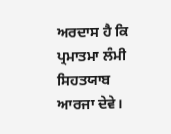ਅਰਦਾਸ ਹੈ ਕਿ ਪ੍ਰਮਾਤਮਾ ਲੰਮੀ ਸਿਹਤਯਾਬ ਆਰਜਾ ਦੇਵੇ।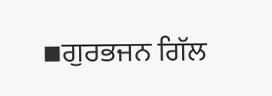▪ਗੁਰਭਜਨ ਗਿੱਲ